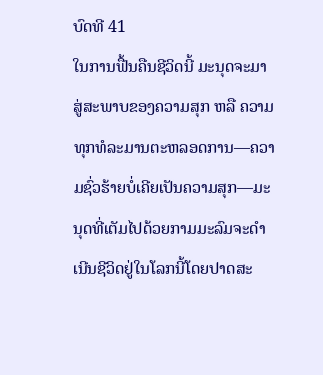ບົດທີ 41
ໃນການຟື້ນຄືນຊີວິດນີ້ ມະນຸດຈະມາສູ່ສະພາບຂອງຄວາມສຸກ ຫລື ຄວາມທຸກທໍລະມານຕະຫລອດການ—ຄວາມຊົ່ວຮ້າຍບໍ່ເຄີຍເປັນຄວາມສຸກ—ມະນຸດທີ່ເຕັມໄປດ້ວຍກາມມະລົມຈະດຳເນີນຊີວິດຢູ່ໃນໂລກນີ້ໂດຍປາດສະ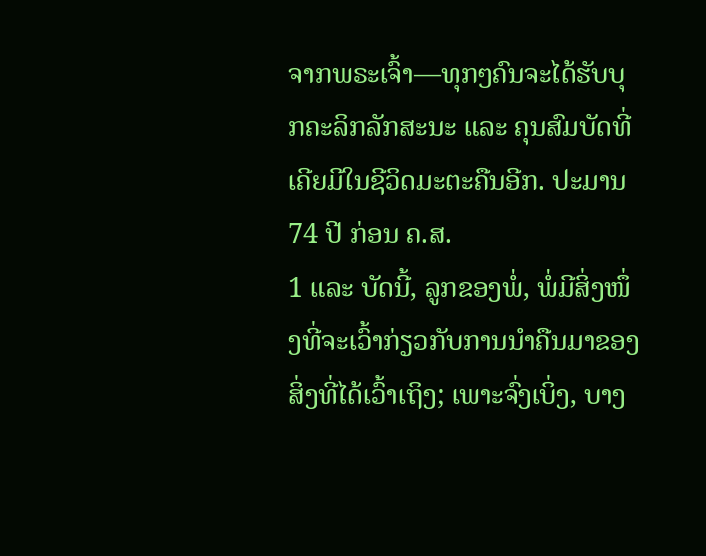ຈາກພຣະເຈົ້າ—ທຸກໆຄົນຈະໄດ້ຮັບບຸກຄະລິກລັກສະນະ ແລະ ຄຸນສົມບັດທີ່ເຄີຍມີໃນຊີວິດມະຕະຄືນອີກ. ປະມານ 74 ປີ ກ່ອນ ຄ.ສ.
1 ແລະ ບັດນີ້, ລູກຂອງພໍ່, ພໍ່ມີສິ່ງໜຶ່ງທີ່ຈະເວົ້າກ່ຽວກັບການນຳຄືນມາຂອງສິ່ງທີ່ໄດ້ເວົ້າເຖິງ; ເພາະຈົ່ງເບິ່ງ, ບາງ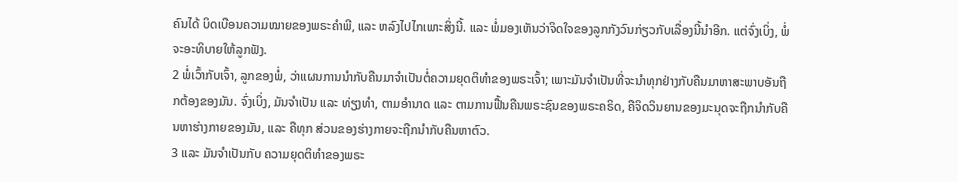ຄົນໄດ້ ບິດເບືອນຄວາມໝາຍຂອງພຣະຄຳພີ, ແລະ ຫລົງໄປໄກເພາະສິ່ງນີ້. ແລະ ພໍ່ມອງເຫັນວ່າຈິດໃຈຂອງລູກກັງວົນກ່ຽວກັບເລື່ອງນີ້ນຳອີກ. ແຕ່ຈົ່ງເບິ່ງ, ພໍ່ຈະອະທິບາຍໃຫ້ລູກຟັງ.
2 ພໍ່ເວົ້າກັບເຈົ້າ, ລູກຂອງພໍ່, ວ່າແຜນການນຳກັບຄືນມາຈຳເປັນຕໍ່ຄວາມຍຸດຕິທຳຂອງພຣະເຈົ້າ; ເພາະມັນຈຳເປັນທີ່ຈະນຳທຸກຢ່າງກັບຄືນມາຫາສະພາບອັນຖືກຕ້ອງຂອງມັນ. ຈົ່ງເບິ່ງ, ມັນຈຳເປັນ ແລະ ທ່ຽງທຳ, ຕາມອຳນາດ ແລະ ຕາມການຟື້ນຄືນພຣະຊົນຂອງພຣະຄຣິດ, ຄືຈິດວິນຍານຂອງມະນຸດຈະຖືກນຳກັບຄືນຫາຮ່າງກາຍຂອງມັນ, ແລະ ຄືທຸກ ສ່ວນຂອງຮ່າງກາຍຈະຖືກນຳກັບຄືນຫາຕົວ.
3 ແລະ ມັນຈຳເປັນກັບ ຄວາມຍຸດຕິທຳຂອງພຣະ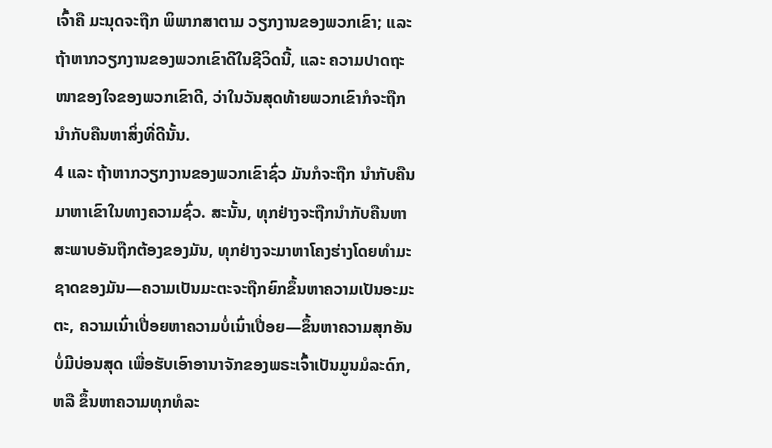ເຈົ້າຄື ມະນຸດຈະຖືກ ພິພາກສາຕາມ ວຽກງານຂອງພວກເຂົາ; ແລະ ຖ້າຫາກວຽກງານຂອງພວກເຂົາດີໃນຊີວິດນີ້, ແລະ ຄວາມປາດຖະໜາຂອງໃຈຂອງພວກເຂົາດີ, ວ່າໃນວັນສຸດທ້າຍພວກເຂົາກໍຈະຖືກ ນຳກັບຄືນຫາສິ່ງທີ່ດີນັ້ນ.
4 ແລະ ຖ້າຫາກວຽກງານຂອງພວກເຂົາຊົ່ວ ມັນກໍຈະຖືກ ນຳກັບຄືນມາຫາເຂົາໃນທາງຄວາມຊົ່ວ. ສະນັ້ນ, ທຸກຢ່າງຈະຖືກນຳກັບຄືນຫາສະພາບອັນຖືກຕ້ອງຂອງມັນ, ທຸກຢ່າງຈະມາຫາໂຄງຮ່າງໂດຍທຳມະຊາດຂອງມັນ—ຄວາມເປັນມະຕະຈະຖືກຍົກຂຶ້ນຫາຄວາມເປັນອະມະຕະ, ຄວາມເນົ່າເປື່ອຍຫາຄວາມບໍ່ເນົ່າເປື່ອຍ—ຂຶ້ນຫາຄວາມສຸກອັນ ບໍ່ມີບ່ອນສຸດ ເພື່ອຮັບເອົາອານາຈັກຂອງພຣະເຈົ້າເປັນມູນມໍລະດົກ, ຫລື ຂຶ້ນຫາຄວາມທຸກທໍລະ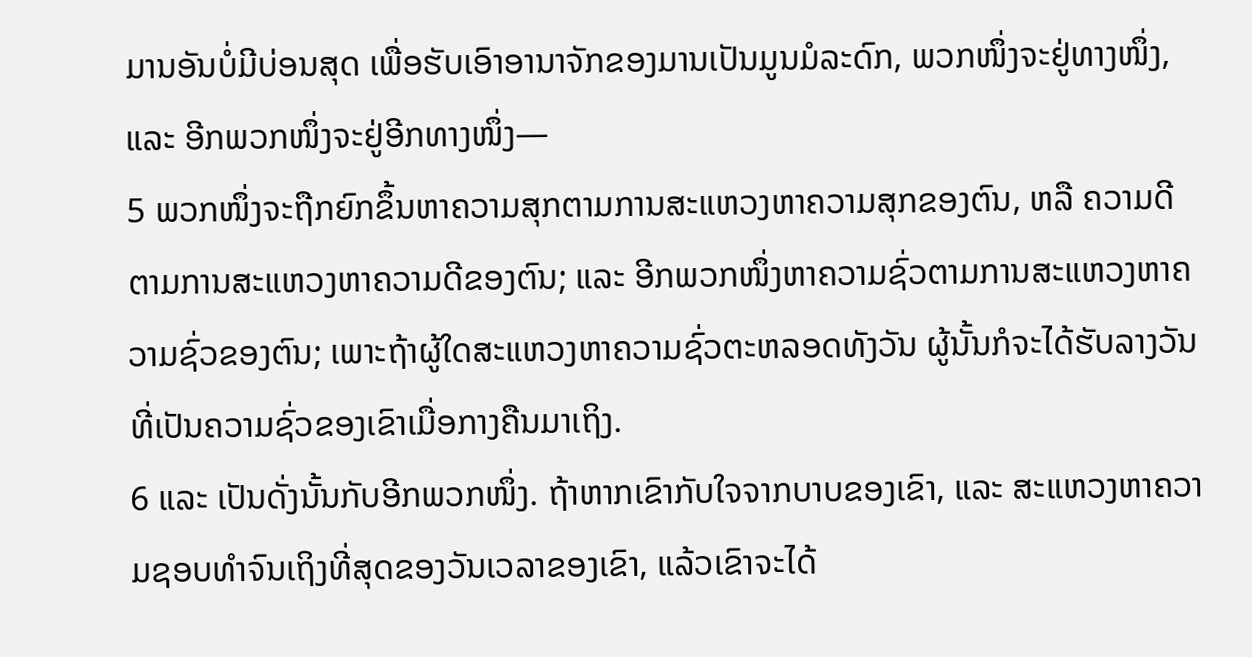ມານອັນບໍ່ມີບ່ອນສຸດ ເພື່ອຮັບເອົາອານາຈັກຂອງມານເປັນມູນມໍລະດົກ, ພວກໜຶ່ງຈະຢູ່ທາງໜຶ່ງ, ແລະ ອີກພວກໜຶ່ງຈະຢູ່ອີກທາງໜຶ່ງ—
5 ພວກໜຶ່ງຈະຖືກຍົກຂຶ້ນຫາຄວາມສຸກຕາມການສະແຫວງຫາຄວາມສຸກຂອງຕົນ, ຫລື ຄວາມດີຕາມການສະແຫວງຫາຄວາມດີຂອງຕົນ; ແລະ ອີກພວກໜຶ່ງຫາຄວາມຊົ່ວຕາມການສະແຫວງຫາຄວາມຊົ່ວຂອງຕົນ; ເພາະຖ້າຜູ້ໃດສະແຫວງຫາຄວາມຊົ່ວຕະຫລອດທັງວັນ ຜູ້ນັ້ນກໍຈະໄດ້ຮັບລາງວັນທີ່ເປັນຄວາມຊົ່ວຂອງເຂົາເມື່ອກາງຄືນມາເຖິງ.
6 ແລະ ເປັນດັ່ງນັ້ນກັບອີກພວກໜຶ່ງ. ຖ້າຫາກເຂົາກັບໃຈຈາກບາບຂອງເຂົາ, ແລະ ສະແຫວງຫາຄວາມຊອບທຳຈົນເຖິງທີ່ສຸດຂອງວັນເວລາຂອງເຂົາ, ແລ້ວເຂົາຈະໄດ້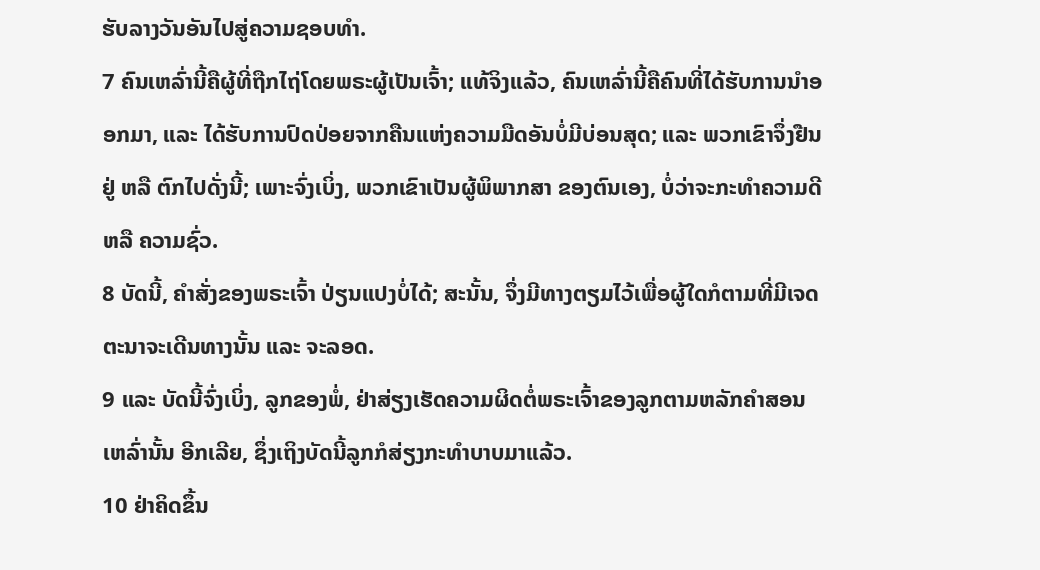ຮັບລາງວັນອັນໄປສູ່ຄວາມຊອບທຳ.
7 ຄົນເຫລົ່ານີ້ຄືຜູ້ທີ່ຖືກໄຖ່ໂດຍພຣະຜູ້ເປັນເຈົ້າ; ແທ້ຈິງແລ້ວ, ຄົນເຫລົ່ານີ້ຄືຄົນທີ່ໄດ້ຮັບການນຳອອກມາ, ແລະ ໄດ້ຮັບການປົດປ່ອຍຈາກຄືນແຫ່ງຄວາມມືດອັນບໍ່ມີບ່ອນສຸດ; ແລະ ພວກເຂົາຈຶ່ງຢືນຢູ່ ຫລື ຕົກໄປດັ່ງນີ້; ເພາະຈົ່ງເບິ່ງ, ພວກເຂົາເປັນຜູ້ພິພາກສາ ຂອງຕົນເອງ, ບໍ່ວ່າຈະກະທຳຄວາມດີ ຫລື ຄວາມຊົ່ວ.
8 ບັດນີ້, ຄຳສັ່ງຂອງພຣະເຈົ້າ ປ່ຽນແປງບໍ່ໄດ້; ສະນັ້ນ, ຈຶ່ງມີທາງຕຽມໄວ້ເພື່ອຜູ້ໃດກໍຕາມທີ່ມີເຈດຕະນາຈະເດີນທາງນັ້ນ ແລະ ຈະລອດ.
9 ແລະ ບັດນີ້ຈົ່ງເບິ່ງ, ລູກຂອງພໍ່, ຢ່າສ່ຽງເຮັດຄວາມຜິດຕໍ່ພຣະເຈົ້າຂອງລູກຕາມຫລັກຄຳສອນເຫລົ່ານັ້ນ ອີກເລີຍ, ຊຶ່ງເຖິງບັດນີ້ລູກກໍສ່ຽງກະທຳບາບມາແລ້ວ.
10 ຢ່າຄິດຂຶ້ນ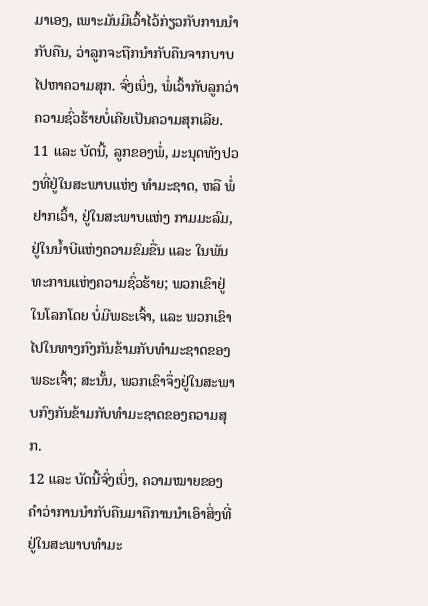ມາເອງ, ເພາະມັນມີເວົ້າໄວ້ກ່ຽວກັບການນຳກັບຄືນ, ວ່າລູກຈະຖືກນຳກັບຄືນຈາກບາບໄປຫາຄວາມສຸກ. ຈົ່ງເບິ່ງ, ພໍ່ເວົ້າກັບລູກວ່າ ຄວາມຊົ່ວຮ້າຍບໍ່ເຄີຍເປັນຄວາມສຸກເລີຍ.
11 ແລະ ບັດນີ້, ລູກຂອງພໍ່, ມະນຸດທັງປວງທີ່ຢູ່ໃນສະພາບແຫ່ງ ທຳມະຊາດ, ຫລື ພໍ່ຢາກເວົ້າ, ຢູ່ໃນສະພາບແຫ່ງ ກາມມະລົມ, ຢູ່ໃນນ້ຳບີແຫ່ງຄວາມຂົມຂື່ນ ແລະ ໃນພັນທະການແຫ່ງຄວາມຊົ່ວຮ້າຍ; ພວກເຂົາຢູ່ໃນໂລກໂດຍ ບໍ່ມີພຣະເຈົ້າ, ແລະ ພວກເຂົາໄປໃນທາງກົງກັນຂ້າມກັບທຳມະຊາດຂອງພຣະເຈົ້າ; ສະນັ້ນ, ພວກເຂົາຈຶ່ງຢູ່ໃນສະພາບກົງກັນຂ້າມກັບທຳມະຊາດຂອງຄວາມສຸກ.
12 ແລະ ບັດນີ້ຈົ່ງເບິ່ງ, ຄວາມໝາຍຂອງຄຳວ່າການນຳກັບຄືນມາຄືການນຳເອົາສິ່ງທີ່ຢູ່ໃນສະພາບທຳມະ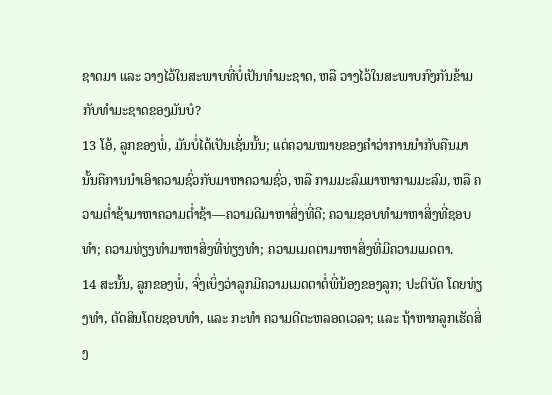ຊາດມາ ແລະ ວາງໄວ້ໃນສະພາບທີ່ບໍ່ເປັນທຳມະຊາດ, ຫລື ວາງໄວ້ໃນສະພາບກົງກັນຂ້າມກັບທຳມະຊາດຂອງມັນບໍ?
13 ໂອ້, ລູກຂອງພໍ່, ມັນບໍ່ໄດ້ເປັນເຊັ່ນນັ້ນ; ແຕ່ຄວາມໝາຍຂອງຄຳວ່າການນຳກັບຄືນມານັ້ນຄືການນຳເອົາຄວາມຊົ່ວກັບມາຫາຄວາມຊົ່ວ, ຫລື ກາມມະລົມມາຫາກາມມະລົມ, ຫລື ຄວາມຕ່ຳຊ້າມາຫາຄວາມຕ່ຳຊ້າ—ຄວາມດີມາຫາສິ່ງທີ່ດີ; ຄວາມຊອບທຳມາຫາສິ່ງທີ່ຊອບທຳ; ຄວາມທ່ຽງທຳມາຫາສິ່ງທີ່ທ່ຽງທຳ; ຄວາມເມດຕາມາຫາສິ່ງທີ່ມີຄວາມເມດຕາ.
14 ສະນັ້ນ, ລູກຂອງພໍ່, ຈົ່ງເບິ່ງວ່າລູກມີຄວາມເມດຕາຕໍ່ພີ່ນ້ອງຂອງລູກ; ປະຕິບັດ ໂດຍທ່ຽງທຳ, ຕັດສິນໂດຍຊອບທຳ, ແລະ ກະທຳ ຄວາມດີຕະຫລອດເວລາ; ແລະ ຖ້າຫາກລູກເຮັດສິ່ງ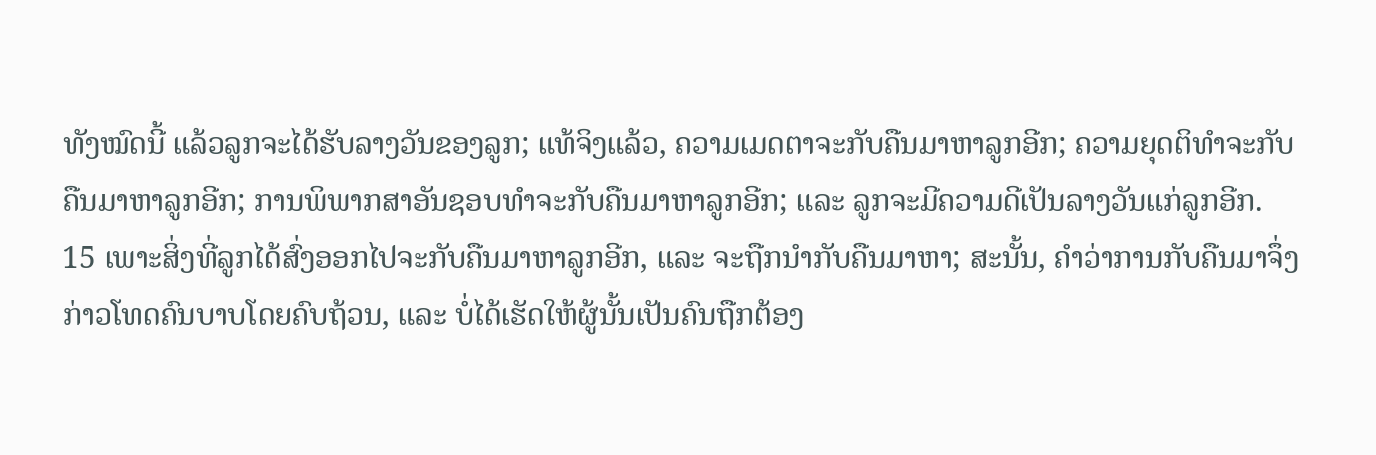ທັງໝົດນີ້ ແລ້ວລູກຈະໄດ້ຮັບລາງວັນຂອງລູກ; ແທ້ຈິງແລ້ວ, ຄວາມເມດຕາຈະກັບຄືນມາຫາລູກອີກ; ຄວາມຍຸດຕິທຳຈະກັບຄືນມາຫາລູກອີກ; ການພິພາກສາອັນຊອບທຳຈະກັບຄືນມາຫາລູກອີກ; ແລະ ລູກຈະມີຄວາມດີເປັນລາງວັນແກ່ລູກອີກ.
15 ເພາະສິ່ງທີ່ລູກໄດ້ສົ່ງອອກໄປຈະກັບຄືນມາຫາລູກອີກ, ແລະ ຈະຖືກນຳກັບຄືນມາຫາ; ສະນັ້ນ, ຄຳວ່າການກັບຄືນມາຈຶ່ງກ່າວໂທດຄົນບາບໂດຍຄົບຖ້ວນ, ແລະ ບໍ່ໄດ້ເຮັດໃຫ້ຜູ້ນັ້ນເປັນຄົນຖືກຕ້ອງ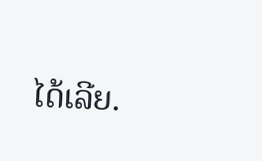ໄດ້ເລີຍ.